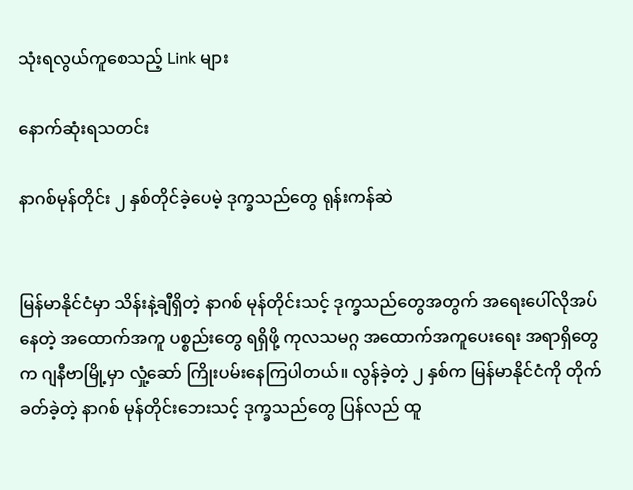သုံးရလွယ်ကူစေသည့် Link များ

နောက်ဆုံးရသတင်း

နာဂစ်မုန်တိုင်း ၂ နှစ်တိုင်ခဲ့ပေမဲ့ ဒုက္ခသည်တွေ ရုန်းကန်ဆဲ


မြန်မာနိုင်ငံမှာ သိန်းနဲ့ချီရှိတဲ့ နာဂစ် မုန်တိုင်းသင့် ဒုက္ခသည်တွေအတွက် အရေးပေါ်လိုအပ်နေတဲ့ အထောက်အကူ ပစ္စည်းတွေ ရရှိဖို့ ကုလသမဂ္ဂ အထောက်အကူပေးရေး အရာရှိတွေက ဂျနီဗာမြို့မှာ လှုံ့ဆော် ကြိုးပမ်းနေကြပါတယ်။ လွန်ခဲ့တဲ့ ၂ နှစ်က မြန်မာနိုင်ငံကို တိုက်ခတ်ခဲ့တဲ့ နာဂစ် မုန်တိုင်းဘေးသင့် ဒုက္ခသည်တွေ ပြန်လည် ထူ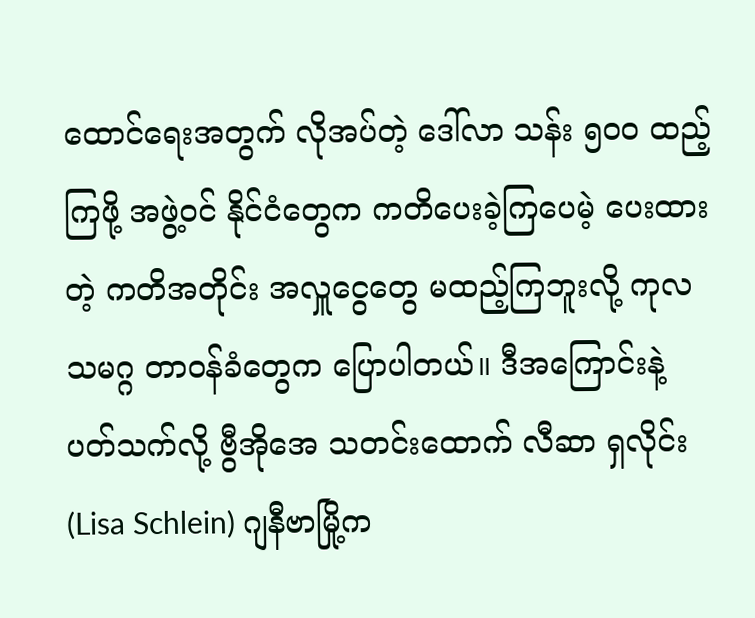ထောင်ရေးအတွက် လိုအပ်တဲ့ ဒေါ်လာ သန်း ၅၀၀ ထည့်ကြဖို့ အဖွဲ့ဝင် နိုင်ငံတွေက ကတိပေးခဲ့ကြပေမဲ့ ပေးထားတဲ့ ကတိအတိုင်း အလှူငွေတွေ မထည့်ကြဘူးလို့ ကုလသမဂ္ဂ တာဝန်ခံတွေက ပြောပါတယ်။ ဒီအကြောင်းနဲ့ ပတ်သက်လို့ ဗွီအိုအေ သတင်းထောက် လီဆာ ရှလိုင်း (Lisa Schlein) ဂျနီဗာမြို့က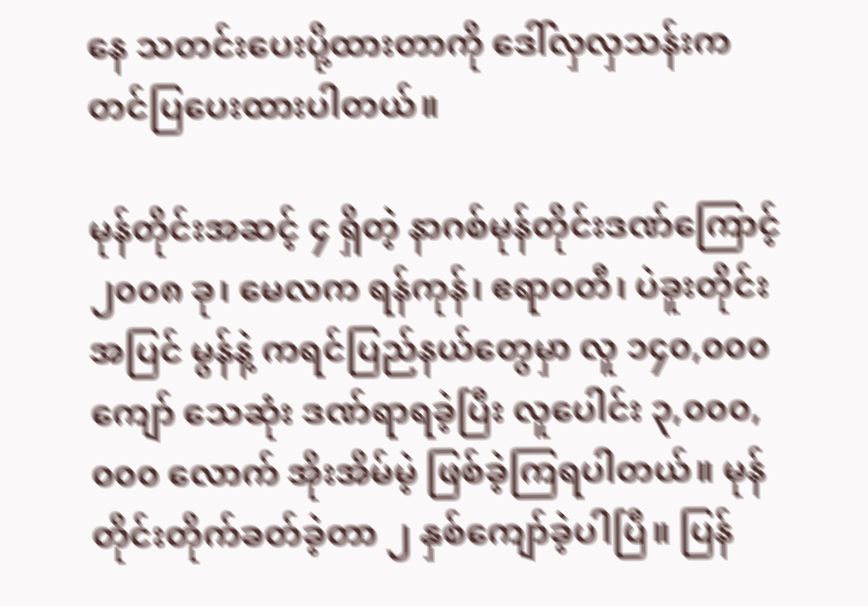နေ သတင်းပေးပို့ထားတာကို ဒေါ်လှလှသန်းက တင်ပြပေးထားပါတယ်။

မုန်တိုင်းအဆင့် ၄ ရှိတဲ့ နာဂစ်မုန်တိုင်းဒဏ်ကြောင့် ၂၀၀၈ ခု၊ မေလက ရန်ကုန်၊ ဧရာဝတီ၊ ပဲခူးတိုင်းအပြင် မွန်နဲ့ ကရင်ပြည်နယ်တွေမှာ လူ ၁၄၀,၀၀၀ ကျော် သေဆုံး ဒဏ်ရာရခဲ့ပြီး လူပေါင်း ၃,၀၀၀,၀၀၀ လောက် အိုးအိမ်မဲ့ ဖြစ်ခဲ့ကြရပါတယ်။ မုန်တိုင်းတိုက်ခတ်ခဲ့တာ ၂ နှစ်ကျော်ခဲ့ပါပြီ။ ပြန်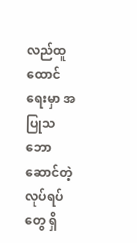လည်ထူထောင်ရေးမှာ အပြုသဘောဆောင်တဲ့ လုပ်ရပ်တွေ ရှိ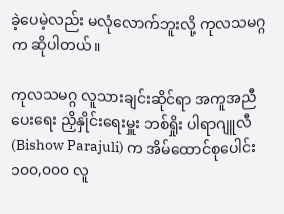ခဲ့ပေမဲ့လည်း မလုံလောက်ဘူးလို့ ကုလသမဂ္ဂက ဆိုပါတယ်။

ကုလသမဂ္ဂ လူသားချင်းဆိုင်ရာ အကူအညီပေးရေး ညှိနှိုင်းရေးမှူး ဘစ်ရှိုး ပါရာဂျူလီ (Bishow Parajuli) က အိမ်ထောင်စုပေါင်း ၁၀၀,၀၀၀ လူ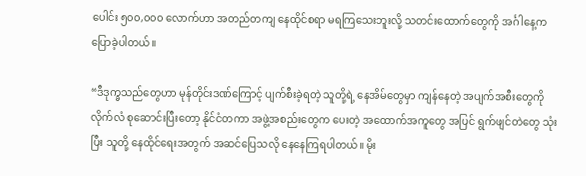ပေါင်း ၅၀၀,၀၀၀ လောက်ဟာ အတည်တကျ နေထိုင်စရာ မရကြသေးဘူးလို့ သတင်းထောက်တွေကို အင်္ဂါနေ့က ပြောခဲ့ပါတယ်။

“ဒီဒုက္ခသည်တွေဟာ မုန်တိုင်းဒဏ်ကြောင့် ပျက်စီးခဲ့ရတဲ့ သူတို့ရဲ့ နေအိမ်တွေမှာ ကျန်နေတဲ့ အပျက်အစီးတွေကို လိုက်လံ စုဆောင်းပြီးတော့ နိုင်ငံတကာ အဖွဲ့အစည်းတွေက ပေးတဲ့ အထောက်အကူတွေ အပြင် ရွက်ဖျင်တဲတွေ သုံးပြီး သူတို့ နေထိုင်ရေးအတွက် အဆင်ပြေသလို နေနေကြရပါတယ်။ မိုး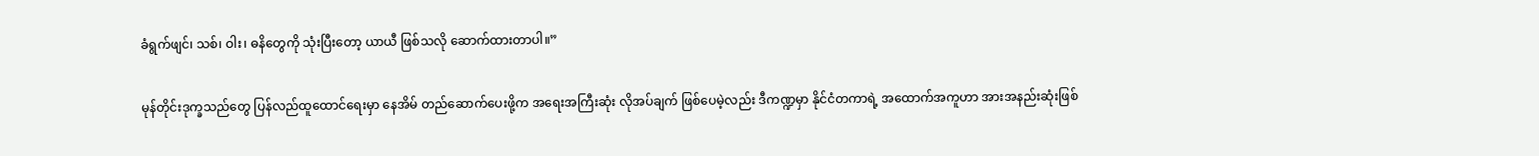ခံရွက်ဖျင်၊ သစ်၊ ဝါး၊ ဓနိတွေကို သုံးပြီးတော့ ယာယီ ဖြစ်သလို ဆောက်ထားတာပါ။”

မုန်တိုင်းဒုက္ခသည်တွေ ပြန်လည်ထူထောင်ရေးမှာ နေအိမ် တည်ဆောက်ပေးဖို့က အရေးအကြီးဆုံး လိုအပ်ချက် ဖြစ်ပေမဲ့လည်း ဒီကဏ္ဍမှာ နိုင်ငံတကာရဲ့ အထောက်အကူဟာ အားအနည်းဆုံးဖြစ်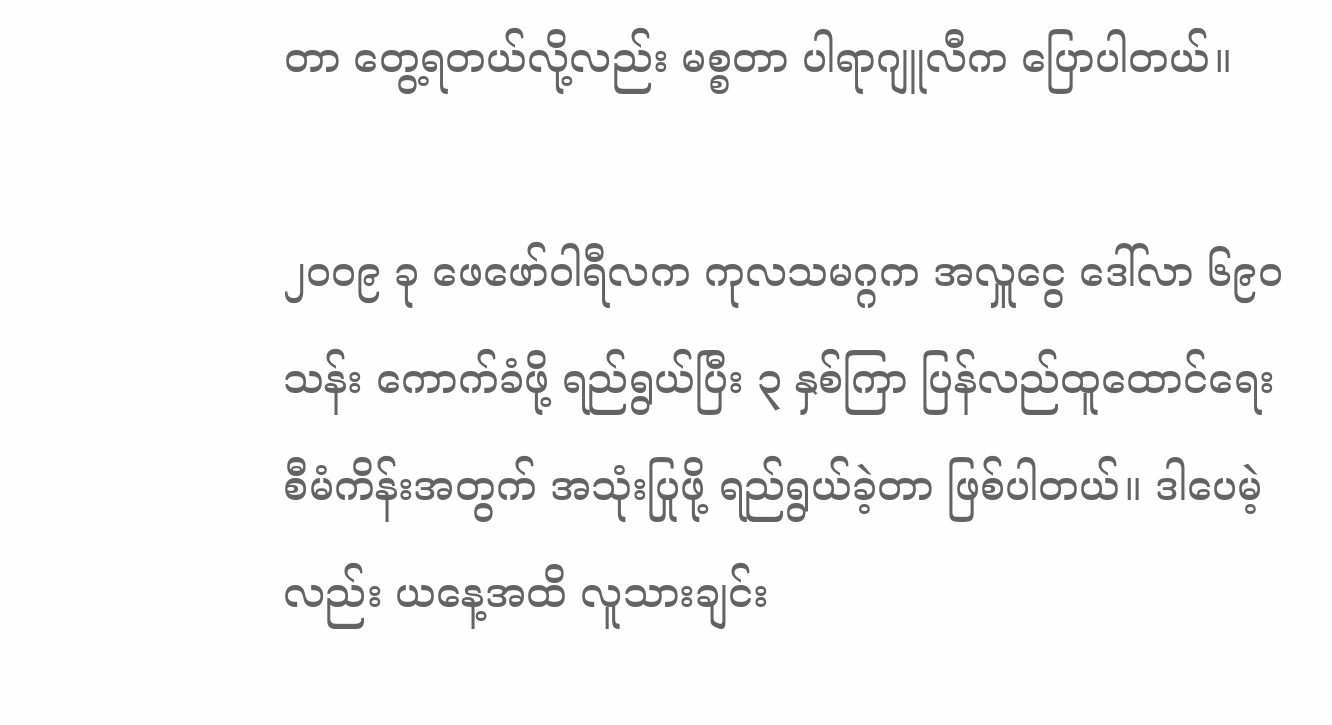တာ တွေ့ရတယ်လို့လည်း မစ္စတာ ပါရာဂျူလီက ပြောပါတယ်။

၂၀၀၉ ခု ဖေဖော်ဝါရီလက ကုလသမဂ္ဂက အလှူငွေ ဒေါ်လာ ၆၉၀ သန်း ကောက်ခံဖို့ ရည်ရွယ်ပြီး ၃ နှစ်ကြာ ပြန်လည်ထူထောင်ရေး စီမံကိန်းအတွက် အသုံးပြုဖို့ ရည်ရွယ်ခဲ့တာ ဖြစ်ပါတယ်။ ဒါပေမဲ့လည်း ယနေ့အထိ လူသားချင်း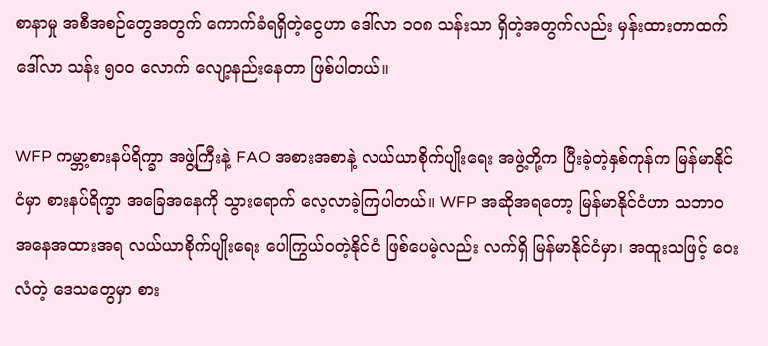စာနာမှု အစီအစဉ်တွေအတွက် ကောက်ခံရရှိတဲ့ငွေဟာ ဒေါ်လာ ၁၀၈ သန်းသာ ရှိတဲ့အတွက်လည်း မှန်းထားတာထက် ဒေါ်လာ သန်း ၅၀၀ လောက် လျော့နည်းနေတာ ဖြစ်ပါတယ်။

WFP ကမ္ဘာ့စားနပ်ရိက္ခာ အဖွဲ့ကြီးနဲ့ FAO အစားအစာနဲ့ လယ်ယာစိုက်ပျိုးရေး အဖွဲ့တို့က ပြီးခဲ့တဲ့နှစ်ကုန်က မြန်မာနိုင်ငံမှာ စားနပ်ရိက္ခာ အခြေအနေကို သွားရောက် လေ့လာခဲ့ကြပါတယ်။ WFP အဆိုအရတော့ မြန်မာနိုင်ငံဟာ သဘာ၀ အနေအထားအရ လယ်ယာစိုက်ပျိုးရေး ပေါကြွယ်ဝတဲ့နိုင်ငံ ဖြစ်ပေမဲ့လည်း လက်ရှိ မြန်မာနိုင်ငံမှာ၊ အထူးသဖြင့် ဝေးလံတဲ့ ဒေသတွေမှာ စား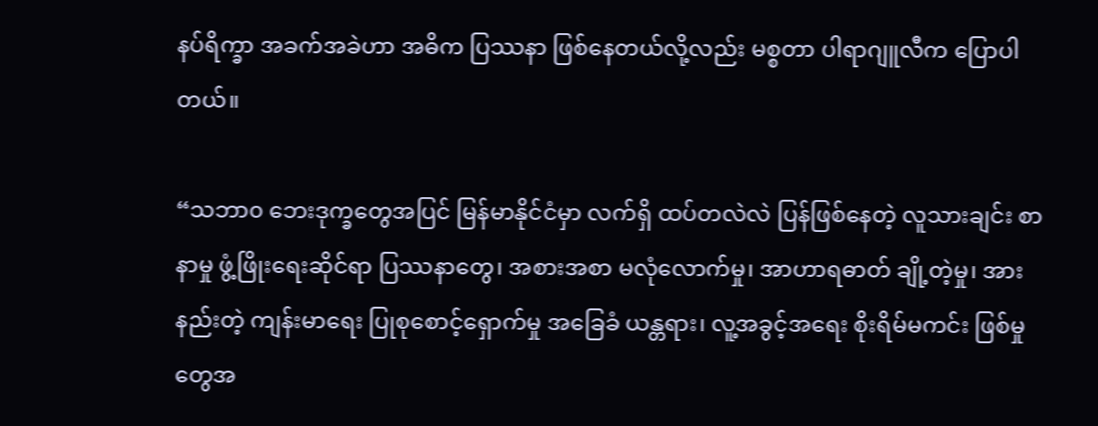နပ်ရိက္ခာ အခက်အခဲဟာ အဓိက ပြဿနာ ဖြစ်နေတယ်လို့လည်း မစ္စတာ ပါရာဂျူလီက ပြောပါတယ်။

“သဘာ၀ ဘေးဒုက္ခတွေအပြင် မြန်မာနိုင်ငံမှာ လက်ရှိ ထပ်တလဲလဲ ပြန်ဖြစ်နေတဲ့ လူသားချင်း စာနာမှု ဖွံ့ဖြိုးရေးဆိုင်ရာ ပြဿနာတွေ၊ အစားအစာ မလုံလောက်မှု၊ အာဟာရဓာတ် ချို့တဲ့မှု၊ အားနည်းတဲ့ ကျန်းမာရေး ပြုစုစောင့်ရှောက်မှု အခြေခံ ယန္တရား၊ လူ့အခွင့်အရေး စိုးရိမ်မကင်း ဖြစ်မှုတွေအ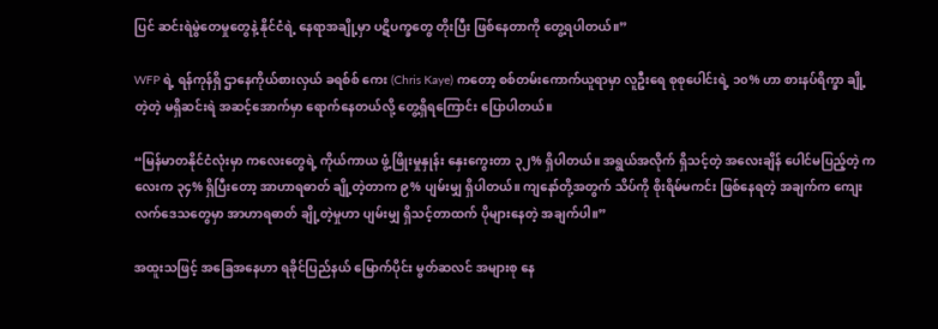ပြင် ဆင်းရဲမွဲတေမှုတွေနဲ့ နိုင်ငံရဲ့ နေရာအချို့မှာ ပဋိပက္ခတွေ တိုးပြီး ဖြစ်နေတာကို တွေ့ရပါတယ်။”

WFP ရဲ့ ရန်ကုန်ရှိ ဌာနေကိုယ်စားလှယ် ခရစ်စ် ကေး (Chris Kaye) ကတော့ စစ်တမ်းကောက်ယူရာမှာ လူဦးရေ စုစုပေါင်းရဲ့ ၁၀% ဟာ စားနပ်ရိက္ခာ ချို့တဲ့တဲ့ မရှိဆင်းရဲ အဆင့်အောက်မှာ ရောက်နေတယ်လို့ တွေ့ရှိရကြောင်း ပြောပါတယ်။

“မြန်မာတနိုင်ငံလုံးမှာ ကလေးတွေရဲ့ ကိုယ်ကာယ ဖွံ့ဖြိုးမှုနှုန်း နှေးကွေးတာ ၃၂% ရှိပါတယ်။ အရွယ်အလိုက် ရှိသင့်တဲ့ အလေးချိန် ပေါင်မပြည့်တဲ့ ကလေးက ၃၄% ရှိပြီးတော့ အာဟာရဓာတ် ချို့တဲ့တာက ၉% ပျမ်းမျှ ရှိပါတယ်။ ကျနော်တို့အတွက် သိပ်ကို စိုးရိမ်မကင်း ဖြစ်နေရတဲ့ အချက်က ကျေးလက်ဒေသတွေမှာ အာဟာရဓာတ် ချို့တဲ့မှုဟာ ပျမ်းမျှ ရှိသင့်တာထက် ပိုများနေတဲ့ အချက်ပါ။”

အထူးသဖြင့် အခြေအနေဟာ ရခိုင်ပြည်နယ် မြောက်ပိုင်း မွတ်ဆလင် အများစု နေ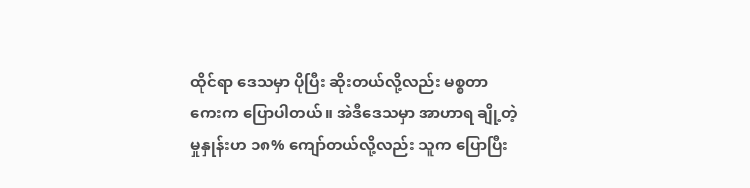ထိုင်ရာ ဒေသမှာ ပိုပြီး ဆိုးတယ်လို့လည်း မစ္စတာ ကေးက ပြောပါတယ်။ အဲဒီဒေသမှာ အာဟာရ ချို့တဲ့မှုနှုန်းဟ ၁၈% ကျော်တယ်လို့လည်း သူက ပြောပြီး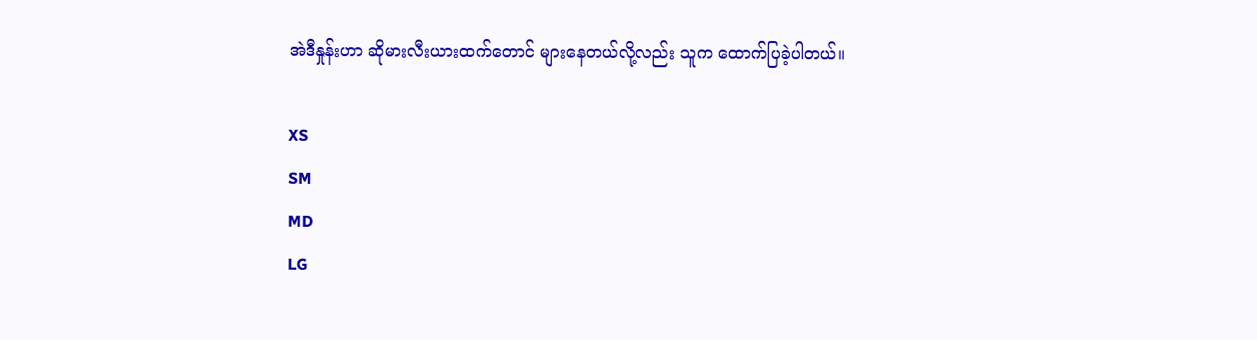အဲဒီနှုန်းဟာ ဆိုမားလီးယားထက်တောင် များနေတယ်လို့လည်း သူက ထောက်ပြခဲ့ပါတယ်။

XS
SM
MD
LG